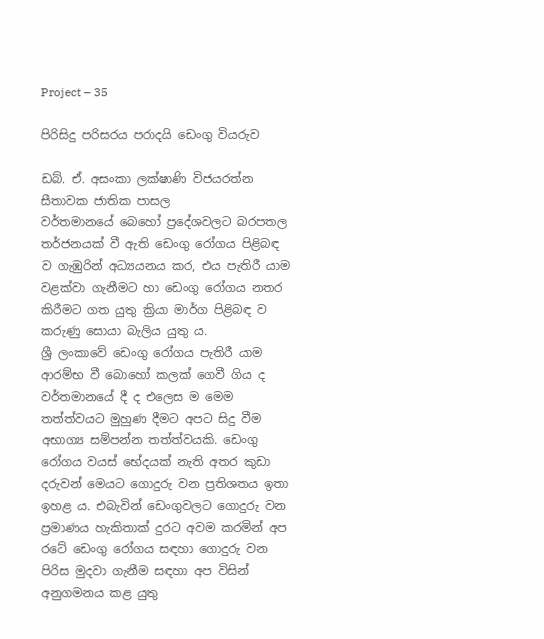Project – 35

පිරිසිදු පරිසරය පරාදයි ඩෙංගු වියරුව

ඩබ්. ඒ. අසංකා ලක්ෂාණි විජයරත්න
සීතාවක ජාතික පාසල
වර්තමානයේ බෙහෝ ප්‍රදේශවලට බරපතල තර්ජනයක් වී ඇති ඩෙංගු රෝගය පිළිබඳ ව ගැඹුරින් අධ්‍යයනය කර, එය පැතිරී යාම වළක්වා ගැනීමට හා ඩෙංගු රෝගය නතර කිරීමට ගත යුතු ක්‍රියා මාර්ග පිළිබඳ ව කරුණු සොයා බැලිය යුතු ය.
ශ්‍රී ලංකාවේ ඩෙංගු රෝගය පැතිරී යාම ආරම්භ වී බොහෝ කලක් ගෙවී ගිය ද වර්තමානයේ දී ද එලෙස ම මෙම තත්ත්වයට මුහුණ දීමට අපට සිදු වීම අභාග්‍ය සම්පන්න තත්ත්වයකි. ඩෙංගු රෝගය වයස් භේදයක් නැති අතර කුඩා දරුවන් මෙයට ගොදුරු වන ප්‍රතිශතය ඉතා ඉහළ ය. එබැවින් ඩෙංගුවලට ගොදුරු වන ප්‍රමාණය හැකිතාක් දුරට අවම කරමින් අප රටේ ඩෙංගු රෝගය සඳහා ගොදුරු වන පිරිස මුදවා ගැනීම සඳහා අප විසින් අනුගමනය කළ යුතු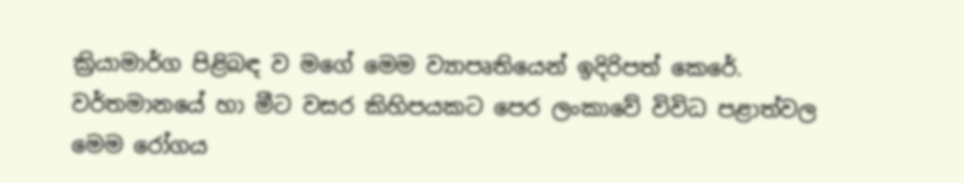ක්‍රියාමාර්ග පිළිබඳ ව මගේ මෙම ව්‍යාපෘතියෙන් ඉදිරිපත් කෙරේ. වර්තමානයේ හා මීට වසර කිහිපයකට පෙර ලංකාවේ විවිධ පළාත්වල මෙම රෝගය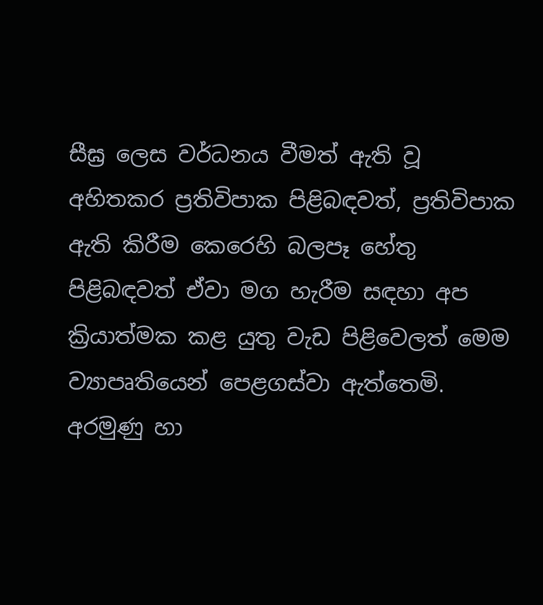සීඝ්‍ර ලෙස වර්ධනය වීමත් ඇති වූ අහිතකර ප්‍රතිවිපාක පිළිබඳවත්, ප්‍රතිවිපාක ඇති කිරීම කෙරෙහි බලපෑ හේතු පිළිබඳවත් ඒවා මග හැරීම සඳහා අප ක්‍රියාත්මක කළ යුතු වැඩ පිළිවෙලත් මෙම ව්‍යාපෘතියෙන් පෙළගස්වා ඇත්තෙමි.
අරමුණු හා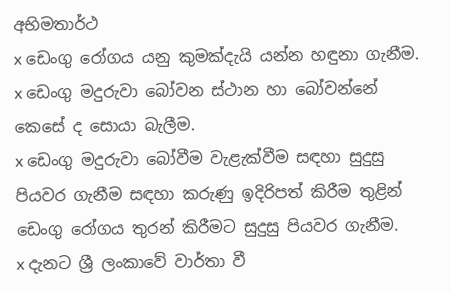අභිමතාර්ථ
x ඩෙංගු රෝගය යනු කුමක්දැයි යන්න හඳුනා ගැනීම.
x ඩෙංගු මදුරුවා බෝවන ස්ථාන හා බෝවන්නේ කෙසේ ද සොයා බැලීම.
x ඩෙංගු මදුරුවා බෝවීම වැළැක්වීම සඳහා සුදුසු පියවර ගැනීම සඳහා කරුණු ඉදිරිපත් කිරීම තුළින් ඩෙංගු රෝගය තුරන් කිරීමට සුදුසු පියවර ගැනීම.
x දැනට ශ්‍රී ලංකාවේ වාර්තා වී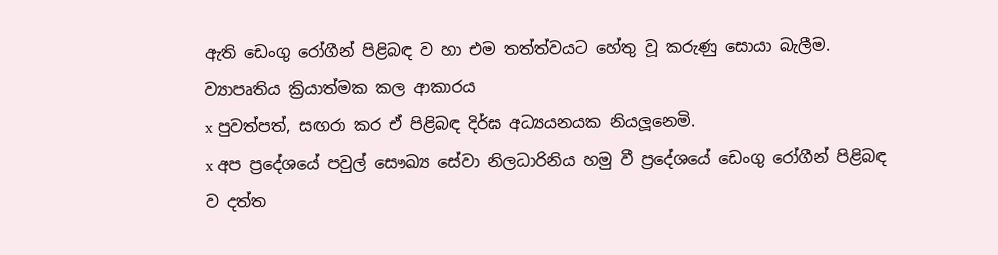ඇති ඩෙංගු රෝගීන් පිළිබඳ ව හා එම තත්ත්වයට හේතු වූ කරුණු සොයා බැලීම.
ව්‍යාපෘතිය ක්‍රියාත්මක කල ආකාරය
x පුවත්පත්, සඟරා කර ඒ පිළිබඳ දිර්ඝ අධ්‍යයනයක නියලූනෙමි.
x අප ප්‍රදේශයේ පවුල් සෞඛ්‍ය සේවා නිලධාරිනිය හමු වී ප්‍රදේශයේ ඩෙංගු රෝගීන් පිළිබඳ ව දත්ත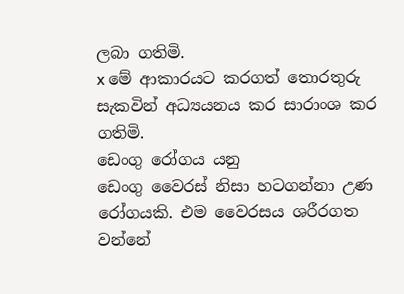ලබා ගතිමි.
x මේ ආකාරයට කරගත් තොරතුරු සැකවින් අධ්‍යයනය කර සාරාංශ කර ගතිමි.
ඩෙංගු රෝගය යනු
ඩෙංගු වෛරස් නිසා හටගන්නා උණ රෝගයකි. එම වෛරසය ශරීරගත වන්නේ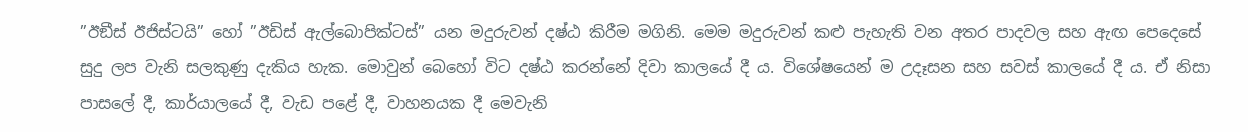”ඊඞීස් ඊජිස්ටයි” හෝ ”ඊඩිස් ඇල්බොපික්ටස්” යන මදුරුවන් දෂ්ඨ කිරීම මගිනි. මෙම මදුරුවන් කළු පැහැති වන අතර පාදවල සහ ඇඟ පෙදෙසේ සුදු ලප වැනි සලකුණු දැකිය හැක. මොවුන් බෙහෝ විට දෂ්ඨ කරන්නේ දිවා කාලයේ දී ය. විශේෂයෙන් ම උදෑසන සහ සවස් කාලයේ දී ය. ඒ නිසා පාසලේ දී, කාර්යාලයේ දී, වැඩ පළේ දී, වාහනයක දී මෙවැනි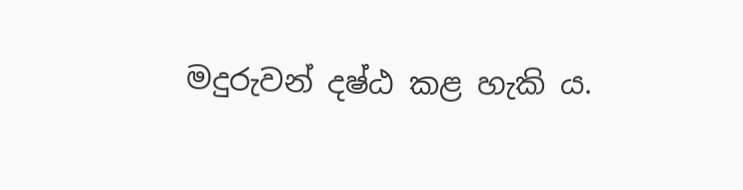මදුරුවන් දෂ්ඨ කළ හැකි ය.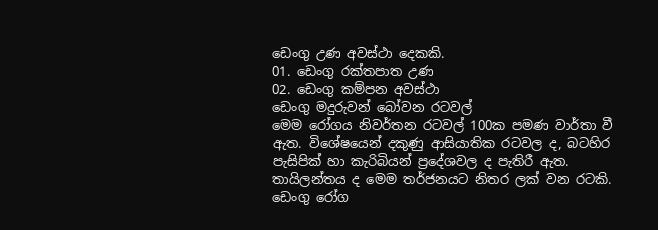ඩෙංගු උණ අවස්ථා දෙකකි.
01. ඩෙංගු රක්තපාත උණ
02. ඩෙංගු කම්පන අවස්ථා
ඩෙංගු මදුරුවන් බෝවන රටවල්
මෙම රෝගය නිවර්තන රටවල් 100ක පමණ වාර්තා වී ඇත. විශේෂයෙන් දකුණු ආසියාතික රටවල ද, බටහිර පැසිපික් හා කැරිබියන් ප්‍රදේශවල ද පැතිරී ඇත. තායිලන්තය ද මෙම තර්ජනයට නිතර ලක් වන රටකි.
ඩෙංගු රෝග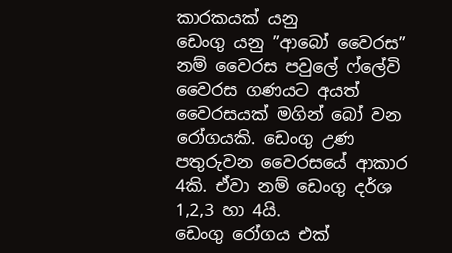කාරකයක් යනු
ඩෙංගු යනු ”ආබෝ වෛරස” නම් වෛරස පවුලේ ෆ්ලේවි වෛරස ගණයට අයත් වෛරසයක් මගින් බෝ වන රෝගයකි. ඩෙංගු උණ පතුරුවන වෛරසයේ ආකාර 4කි. ඒවා නම් ඩෙංගු දර්ශ 1,2,3 හා 4යි.
ඩෙංගු රෝගය එක්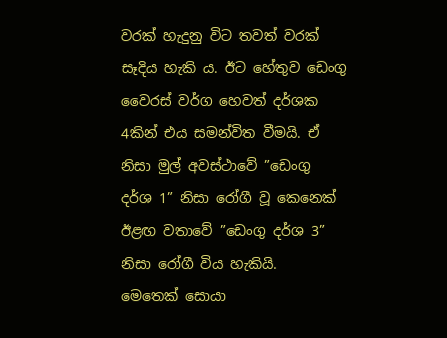වරක් හැදුනු විට තවත් වරක් සෑදිය හැකි ය. ඊට හේතුව ඩෙංගු වෛරස් වර්ග හෙවත් දර්ශක 4කින් එය සමන්විත වීමයි. ඒ නිසා මුල් අවස්ථාවේ ”ඩෙංගු දර්ශ 1” නිසා රෝගී වූ කෙනෙක් ඊළඟ වතාවේ ”ඩෙංගු දර්ශ 3” නිසා රෝගී විය හැකියි.
මෙතෙක් සොයා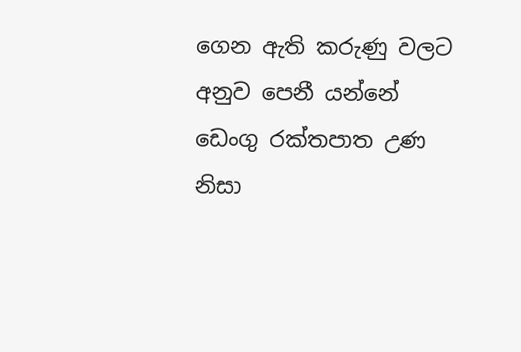ගෙන ඇති කරුණු වලට අනුව පෙනී යන්නේ ඩෙංගු රක්තපාත උණ නිසා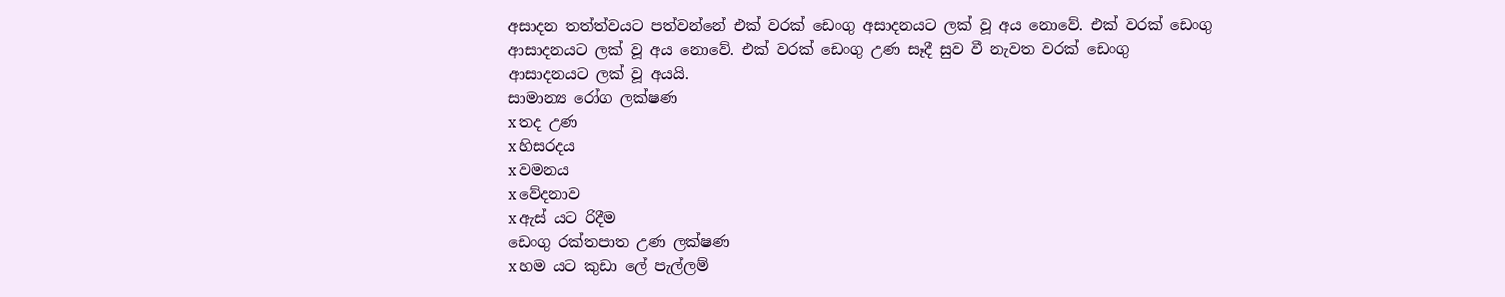අසාදන තත්ත්වයට පත්වන්නේ එක් වරක් ඩෙංගු අසාදනයට ලක් වූ අය නොවේ. එක් වරක් ඩෙංගු ආසාදනයට ලක් වූ අය නොවේ. එක් වරක් ඩෙංගු උණ සෑදී සුව වී නැවත වරක් ඩෙංගු ආසාදනයට ලක් වූ අයයි.
සාමාන්‍ය රෝග ලක්ෂණ
x තද උණ
x හිසරදය
x වමනය
x වේදනාව
x ඇස් යට රිදීම
ඩෙංගු රක්තපාත උණ ලක්ෂණ
x හම යට කුඩා ලේ පැල්ලම්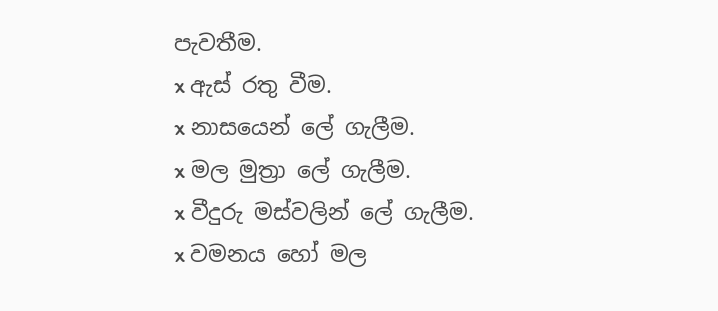පැවතීම.
x ඇස් රතු වීම.
x නාසයෙන් ලේ ගැලීම.
x මල මුත්‍රා ලේ ගැලීම.
x වීදුරු මස්වලින් ලේ ගැලීම.
x වමනය හෝ මල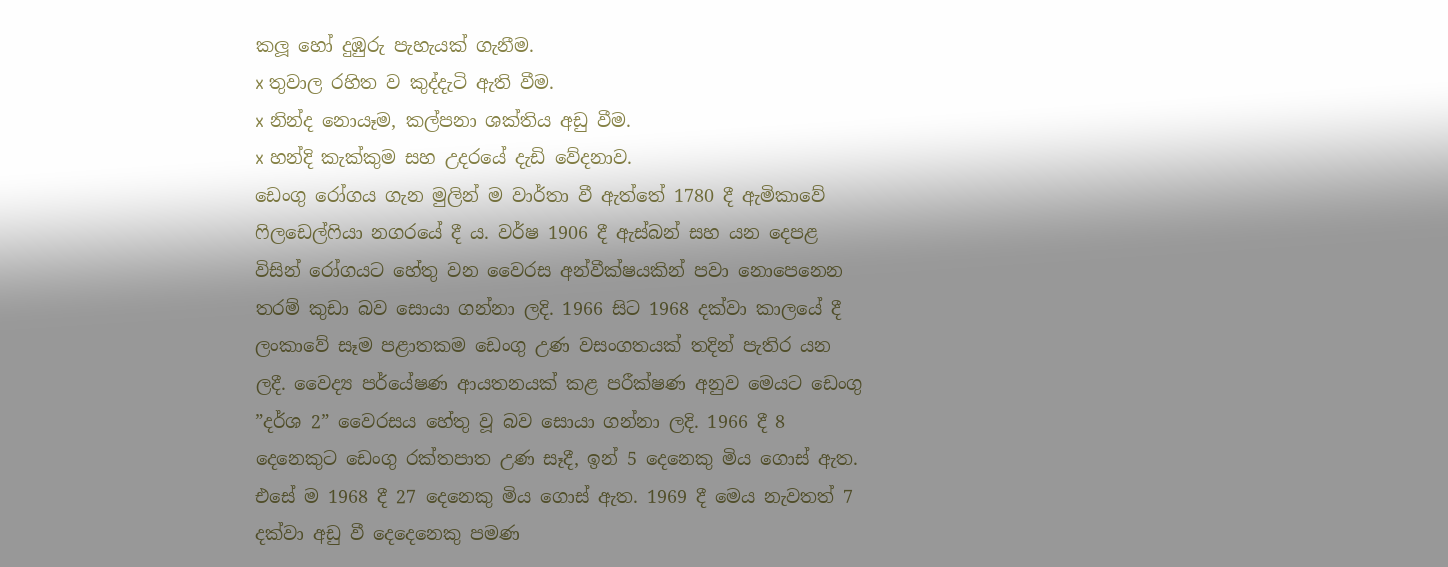කලූ හෝ දුඹුරු පැහැයක් ගැනීම.
x තුවාල රහිත ව කුද්දැටි ඇති වීම.
x නින්ද නොයෑම, කල්පනා ශක්තිය අඩු වීම.
x හන්දි කැක්කුම සහ උදරයේ දැඩි වේදනාව.
ඩෙංගු රෝගය ගැන මුලින් ම වාර්තා වී ඇත්තේ 1780 දී ඇමිකාවේ ෆිලඩෙල්ෆියා නගරයේ දී ය. වර්ෂ 1906 දී ඇස්බන් සහ යන දෙපළ විසින් රෝගයට හේතු වන වෛරස අන්වීක්ෂයකින් පවා නොපෙනෙන තරම් කුඩා බව සොයා ගන්නා ලදි. 1966 සිට 1968 දක්වා කාලයේ දී ලංකාවේ සෑම පළාතකම ඩෙංගු උණ වසංගතයක් තදින් පැතිර යන ලදී. වෛද්‍ය පර්යේෂණ ආයතනයක් කළ පරීක්ෂණ අනුව මෙයට ඩෙංගු ”දර්ශ 2” වෛරසය හේතු වූ බව සොයා ගන්නා ලදි. 1966 දී 8 දෙනෙකුට ඩෙංගු රක්තපාත උණ සෑදී, ඉන් 5 දෙනෙකු මිය ගොස් ඇත. එසේ ම 1968 දී 27 දෙනෙකු මිය ගොස් ඇත. 1969 දී මෙය නැවතත් 7 දක්වා අඩු වී දෙදෙනෙකු පමණ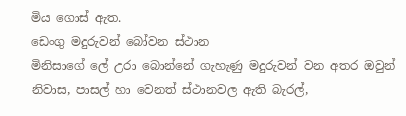මිය ගොස් ඇත.
ඩෙංගු මදුරුවන් බෝවන ස්ථාන
මිනිසාගේ ලේ උරා බොන්නේ ගැහැණු මදුරුවන් වන අතර ඔවුන් නිවාස, පාසල් හා වෙනත් ස්ථානවල ඇති බැරල්,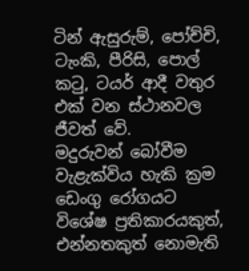ටින් ඇසුරුම්, පෝච්චි, ටැංකි, පීරිසි, පොල් කටු, ටයර් ආදී වතුර එක් වන ස්ථානවල ජීවත් වේ.
මදුරුවන් බෝවීම වැළැක්විය හැකි ක්‍රම
ඩෙංගු රෝගයට විශේෂ ප්‍රතිකාරයකුත්, එන්නතකුත් නොමැති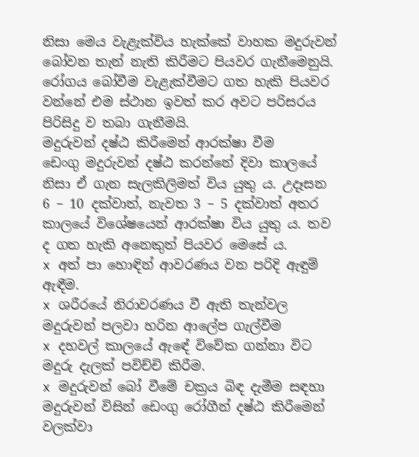නිසා මෙය වැළැක්විය හැක්කේ වාහක මදුරුවන් බෝවන තැන් නැති කිරීමට පියවර ගැනීමෙනුයි. රෝගය බෝවීම වැළැක්වීමට ගත හැකි පියවර වන්නේ එම ස්ථාන ඉවත් කර අවට පරිසරය පිරිසිදු ව තබා ගැනීමයි.
මදුරුවන් දෂ්ඨ කිරීමෙන් ආරක්ෂා වීම
ඩෙංගු මදුරුවන් දෂ්ඨ කරන්නේ දිවා කාලයේ නිසා ඒ ගැන සැලකිලිමත් විය යුතු ය. උදෑසන 6 – 10 දක්වාත්, නැවත 3 – 5 දක්වාත් අතර කාලයේ විශේෂයෙන් ආරක්ෂා විය යුතු ය. තව ද ගත හැකි අනෙකුත් පියවර මෙසේ ය.
x අත් පා හොඳින් ආවරණය වන පරිදි ඇඳුම් ඇඳීම.
x ශරීරයේ නිරාවරණය වී ඇති තැන්වල මදුරුවන් පලවා හරින ආලේප ගැල්වීම
x දහවල් කාලයේ ඇඳේ විවේක ගන්නා විට මදුරු දැලක් පවිච්චි කිරීම.
x මදුරුවන් බෝ වීමේ චක්‍රය බිඳ දැමීම සඳහා මදුරුවන් විසින් ඩෙංගු රෝගීන් දෂ්ඨ කිරීමෙන් වලක්වා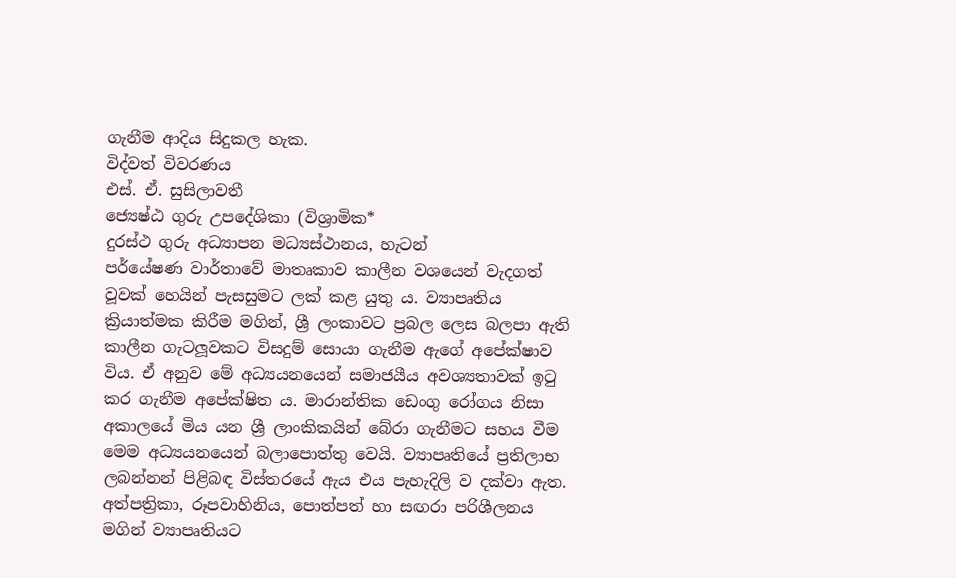ගැනීම ආදිය සිදුකල හැක.
විද්වත් විවරණය
එස්. ඒ. සුසිලාවතී
ජ්‍යෙෂ්ඨ ගුරු උපදේශිකා (විශ්‍රාමික*
දුරස්ථ ගුරු අධ්‍යාපන මධ්‍යස්ථානය, හැටන්
පර්යේෂණ වාර්තාවේ මාතෘකාව කාලීන වශයෙන් වැදගත් වූවක් හෙයින් පැසසුමට ලක් කළ යුතු ය. ව්‍යාපෘතිය ක්‍රියාත්මක කිරීම මගින්, ශ්‍රී ලංකාවට ප්‍රබල ලෙස බලපා ඇති කාලීන ගැටලූවකට විසදුම් සොයා ගැනීම ඇගේ අපේක්ෂාව විය. ඒ අනුව මේ අධ්‍යයනයෙන් සමාජයීය අවශ්‍යතාවක් ඉටු කර ගැනීම අපේක්ෂිත ය. මාරාන්තික ඩෙංගු රෝගය නිසා අකාලයේ මිය යන ශ්‍රී ලාංකිකයින් බේරා ගැනීමට සහය වීම මෙම අධ්‍යයනයෙන් බලාපොත්තු වෙයි. ව්‍යාපෘතියේ ප්‍රතිලාභ ලබන්නන් පිළිබඳ විස්තරයේ ඇය එය පැහැදිලි ව දක්වා ඇත.
අත්පත්‍රිකා, රූපවාහිනිය, පොත්පත් හා සඟරා පරිශීලනය මගින් ව්‍යාපෘතියට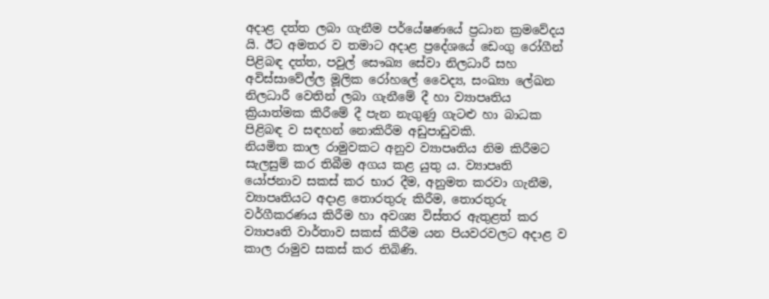අදාළ දත්ත ලබා ගැනීම පර්යේෂණයේ ප්‍රධාන ක්‍රමවේදය යි. ඊට අමතර ව තමාට අදාළ ප්‍රදේශයේ ඩෙංගු රෝගීන් පිළිබඳ දත්ත, පවුල් සෞඛ්‍ය සේවා නිලධාරී සහ අවිස්සාවේල්ල මූලික රෝහලේ වෛද්‍ය, සංඛ්‍යා ලේඛන නිලධාරී වෙතින් ලබා ගැනීමේ දී හා ව්‍යාපෘතිය ක්‍රියාත්මක කිරීමේ දී පැන නැගුණු ගැටළු හා බාධක පිළිබඳ ව සඳහන් නොකිරීම අඩුපාඩුවකි.
නියමිත කාල රාමුවකට අනුව ව්‍යාපෘතිය නිම කිරීමට සැලසුම් කර තිබීම අගය කළ යුතු ය. ව්‍යාපෘති යෝජනාව සකස් කර භාර දීම, අනුමත කරවා ගැනීම, ව්‍යාපෘතියට අදාළ තොරතුරු කිරීම, තොරතුරු වර්ගීකරණය කිරීම හා අවශ්‍ය විස්තර ඇතුළත් කර ව්‍යාපෘති වාර්තාව සකස් කිරීම යන පියවරවලට අදාළ ව කාල රාමුව සකස් කර තිබිණි.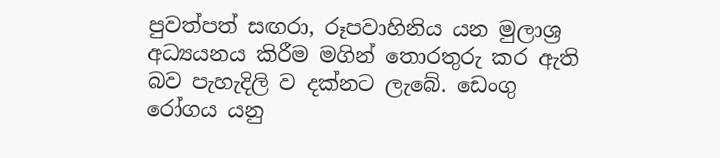පුවත්පත් සඟරා, රූපවාහිනිය යන මුලාශ්‍ර අධ්‍යයනය කිරීම මගින් තොරතුරු කර ඇති බව පැහැදිලි ව දක්නට ලැබේ. ඩෙංගු රෝගය යනු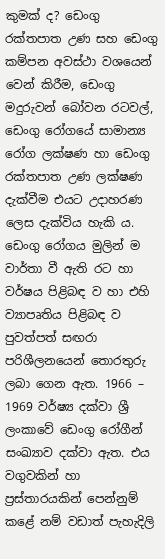කුමක් ද? ඩෙංගු රක්තපාත උණ සහ ඩෙංගු කම්පන අවස්ථා වශයෙන් වෙන් කිරීම, ඩෙංගු මදුරුවන් බෝවන රටවල්, ඩෙංගු රෝගයේ සාමාන්‍ය රෝග ලක්ෂණ හා ඩෙංගු රක්තපාත උණ ලක්ෂණ දැක්වීම එයට උදාහරණ ලෙස දැක්විය හැකි ය. ඩෙංගු රෝගය මුලින් ම වාර්තා වී ඇති රට හා වර්ෂය පිළිබඳ ව හා එහි ව්‍යාපෘතිය පිළිබඳ ව පුවත්පත් සඟරා පරිශීලනයෙන් තොරතුරු ලබා ගෙන ඇත. 1966 – 1969 වර්ෂ්‍ය දක්වා ශ්‍රී ලංකාවේ ඩෙංගු රෝගීන් සංඛ්‍යාව දක්වා ඇත. එය වගුවකින් හා ප්‍රස්තාරයකින් පෙන්නුම් කළේ නම් වඩාත් පැහැදිලි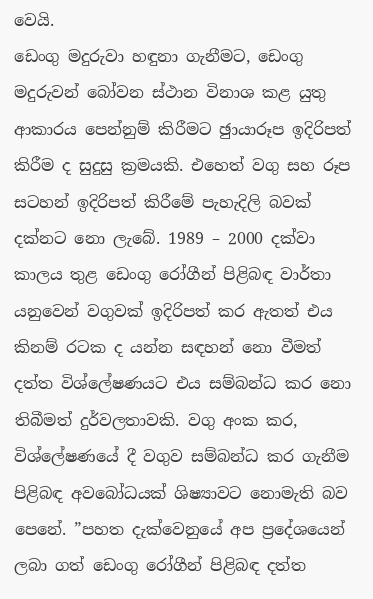වෙයි.
ඩෙංගු මදුරුවා හඳුනා ගැනීමට, ඩෙංගු මදුරුවන් බෝවන ස්ථාන විනාශ කළ යුතු ආකාරය පෙන්නුම් කිරීමට ඡුායාරූප ඉදිරිපත් කිරීම ද සුදුසු ක්‍රමයකි. එහෙත් වගු සහ රූප සටහන් ඉදිරිපත් කිරීමේ පැහැදිලි බවක් දක්නට නො ලැබේ. 1989 – 2000 දක්වා කාලය තුළ ඩෙංගු රෝගීන් පිළිබඳ වාර්තා යනුවෙන් වගුවක් ඉදිරිපත් කර ඇතත් එය කිනම් රටක ද යන්න සඳහන් නො වීමත් දත්ත විශ්ලේෂණයට එය සම්බන්ධ කර නො තිබීමත් දුර්වලතාවකි. වගු අංක කර, විශ්ලේෂණයේ දී වගුව සම්බන්ධ කර ගැනීම පිළිබඳ අවබෝධයක් ශිෂ්‍යාවට නොමැති බව පෙනේ. ”පහත දැක්වෙනුයේ අප ප්‍රදේශයෙන් ලබා ගත් ඩෙංගු රෝගීන් පිළිබඳ දත්ත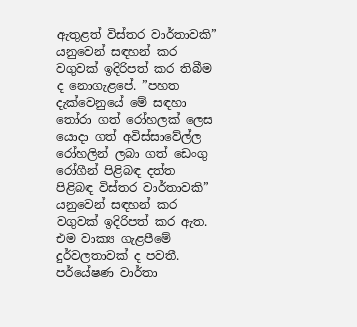ඇතුළත් විස්තර වාර්තාවකි” යනුවෙන් සඳහන් කර වගුවක් ඉදිරිපත් කර තිබීම ද නොගැළපේ. ”පහත දැක්වෙනුයේ මේ සඳහා තෝරා ගත් රෝහලක් ලෙස යොදා ගත් අවිස්සාවේල්ල රෝහලින් ලබා ගත් ඩෙංගු රෝගීන් පිළිබඳ දත්ත පිළිබඳ විස්තර වාර්තාවකි” යනුවෙන් සඳහන් කර වගුවක් ඉදිරිපත් කර ඇත. එම වාක්‍ය ගැළපීමේ දුර්වලතාවක් ද පවතී. පර්යේෂණ වාර්තා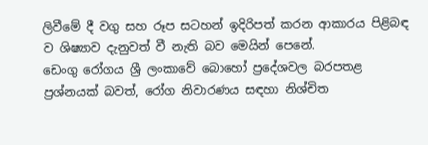ලිවීමේ දී වගු සහ රූප සටහන් ඉදිරිපත් කරන ආකාරය පිළිබඳ ව ශිෂ්‍යාව දැනුවත් වී නැති බව මෙයින් පෙනේ.
ඩෙංගු රෝගය ශ්‍රී ලංකාවේ බොහෝ ප්‍රදේශවල බරපතළ ප්‍රශ්නයක් බවත්, රෝග නිවාරණය සඳහා නිශ්චිත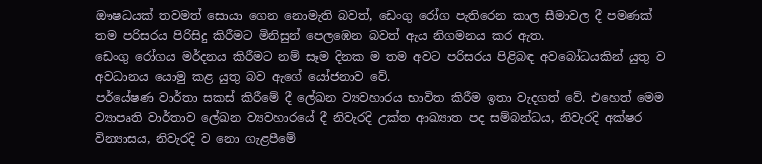ඖෂධයක් තවමත් සොයා ගෙන නොමැති බවත්, ඩෙංගු රෝග පැතිරෙන කාල සීමාවල දී පමණක් තම පරිසරය පිරිසිදු කිරීමට මිනිසුන් පෙලඹෙන බවත් ඇය නිගමනය කර ඇත.
ඩෙංගු රෝගය මර්දනය කිරීමට නම් සෑම දිනක ම තම අවට පරිසරය පිළිබඳ අවබෝධයකින් යුතු ව අවධානය යොමු කළ යුතු බව ඇගේ යෝජනාව වේ.
පර්යේෂණ වාර්තා සකස් කිරීමේ දී ලේඛන ව්‍යවහාරය භාවිත කිරීම ඉතා වැදගත් වේ. එහෙත් මෙම ව්‍යාපෘති වාර්තාව ලේඛන ව්‍යවහාරයේ දී නිවැරදි උක්ත ආඛ්‍යාත පද සම්බන්ධය, නිවැරදි අක්ෂර වින්‍යාසය, නිවැරදි ව නො ගැළපීමේ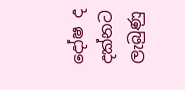දෝෂ ද දක්නට ලැබුණු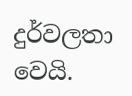දුර්වලතා වෙයි.